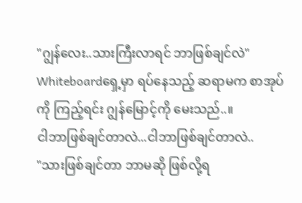"ဂျွန်လေး..သားကြီးလာရင် ဘာဖြစ်ချင်လဲ"
Whiteboardရှေ့မှာ ရပ်နေသည့် ဆရာမက စာအုပ်ကို ကြည့်ရင်း ဂျွန်မြောင့်ကို မေးသည်..။
ငါဘာဖြစ်ချင်တာလဲ...ငါဘာဖြစ်ချင်တာလဲ..
"သားဖြစ်ချင်တာ ဘာမဆို ဖြစ်လို့ရ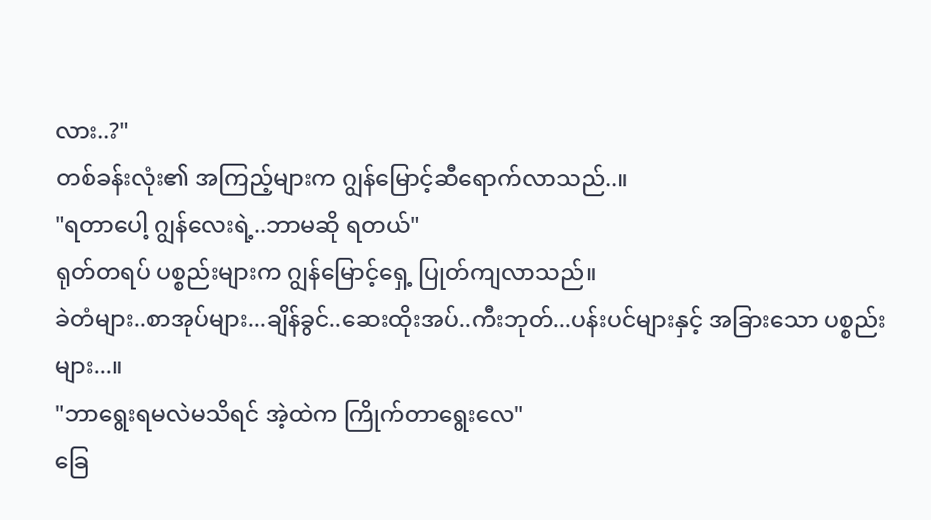လား..?"
တစ်ခန်းလုံး၏ အကြည့်များက ဂျွန်မြောင့်ဆီရောက်လာသည်..။
"ရတာပေါ့ ဂျွန်လေးရဲ့..ဘာမဆို ရတယ်"
ရုတ်တရပ် ပစ္စည်းများက ဂျွန်မြောင့်ရှေ့ ပြုတ်ကျလာသည်။
ခဲတံများ..စာအုပ်များ...ချိန်ခွင်..ဆေးထိုးအပ်..ကီးဘုတ်...ပန်းပင်များနှင့် အခြားသော ပစ္စည်းများ...။
"ဘာရွေးရမလဲမသိရင် အဲ့ထဲက ကြိုက်တာရွေးလေ"
ခြေ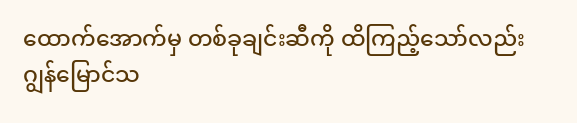ထောက်အောက်မှ တစ်ခုချင်းဆီကို ထိကြည့်သော်လည်း ဂျွန်မြောင်သ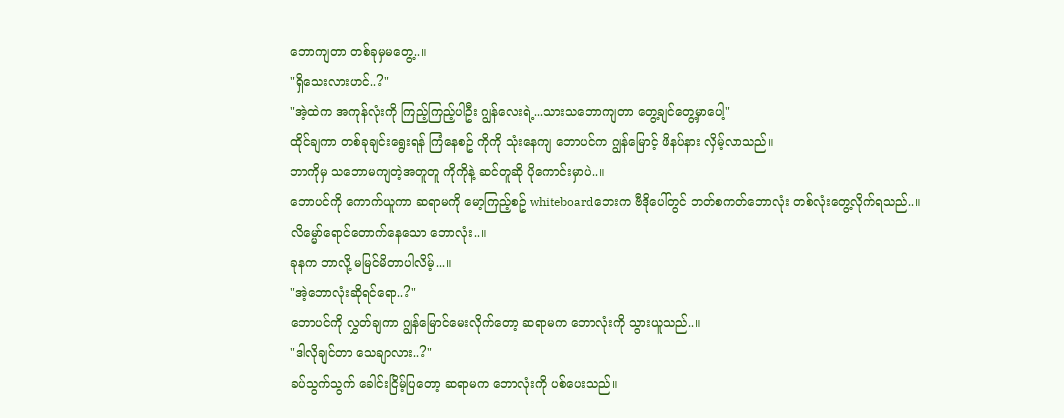ဘောကျတာ တစ်ခုမှမတွေ့..။
"ရှိသေးလားဟင်..?"
"အဲ့ထဲက အကုန်လုံးကို ကြည့်ကြည့်ပါဦး ဂျွန်လေးရဲ့...သားသဘောကျတာ တွေ့ချင်တွေ့မှာပေါ့"
ထိုင်ချကာ တစ်ခုချင်းရွေးရန် ကြံနေစဥ် ကိုကို သုံးနေကျ ဘောပင်က ဂျွန်မြောင့် ဖိနပ်နား လှိမ့်လာသည်။
ဘာကိုမှ သဘောမကျတဲ့အတူတူ ကိုကိုနဲ့ ဆင်တူဆို ပိုကောင်းမှာပဲ..။
ဘောပင်ကို ကောက်ယူကာ ဆရာမကို မော့ကြည့်စဥ် whiteboardဘေးက ဗီဒိုပေါ်တွင် ဘတ်စကတ်ဘောလုံး တစ်လုံးတွေ့လိုက်ရသည်..။
လိမ္မော်ရောင်တောက်နေသော ဘောလုံး..။
ခုနက ဘာလို့ မမြင်မိတာပါလိမ့်...။
"အဲ့ဘောလုံးဆိုရင်ရော..?"
ဘောပင်ကို လွှတ်ချကာ ဂျွန်မြောင်မေးလိုက်တော့ ဆရာမက ဘောလုံးကို သွားယူသည်..။
"ဒါလိုချင်တာ သေချာလား..?"
ခပ်သွက်သွက် ခေါင်းငြိမ့်ပြတော့ ဆရာမက ဘောလုံးကို ပစ်ပေးသည်။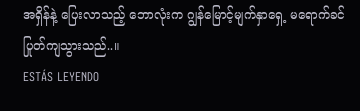အရှိန်နဲ့ ပြေးလာသည့် ဘောလုံးက ဂျွန်မြောင့်မျက်နှာရှေ့ မရောက်ခင် ပြုတ်ကျသွားသည်..။
ESTÁS LEYENDO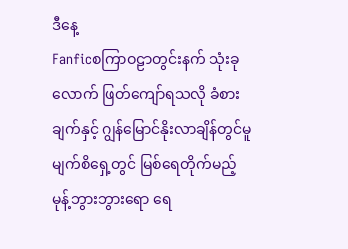ဒီနေ့
Fanficစကြာဝဠာတွင်းနက် သုံးခုလောက် ဖြတ်ကျော်ရသလို ခံစားချက်နှင့် ဂျွန်မြောင်နိုးလာချိန်တွင်မူ မျက်စိရှေ့တွင် မြစ်ရေတိုက်မည့် မုန့်ဘွားဘွားရော ရေ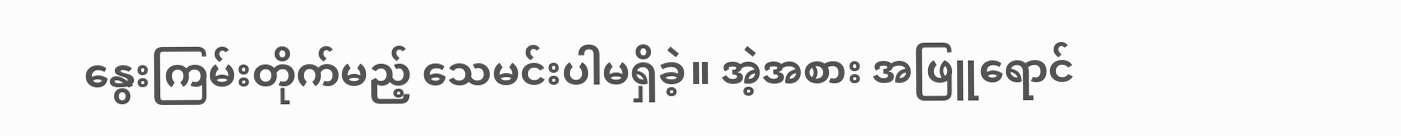နွေးကြမ်းတိုက်မည့် သေမင်းပါမရှိခဲ့။ အဲ့အစား အဖြူရောင်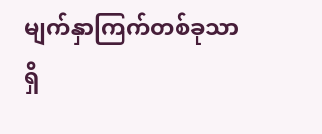မျက်နှာကြက်တစ်ခုသာရှိ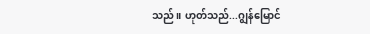သည်။ ဟုတ်သည်...ဂျွန်မြောင်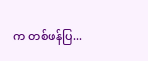က တစ်ဖန်ပြ...